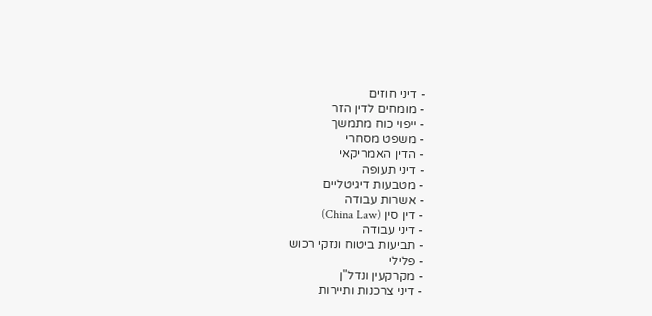- דיני חוזים
- מומחים לדין הזר
- ייפוי כוח מתמשך
- משפט מסחרי
- הדין האמריקאי
- דיני תעופה
- מטבעות דיגיטליים
- אשרות עבודה
- דין סין (China Law)
- דיני עבודה
- תביעות ביטוח ונזקי רכוש
- פלילי
- מקרקעין ונדל"ן
- דיני צרכנות ותיירות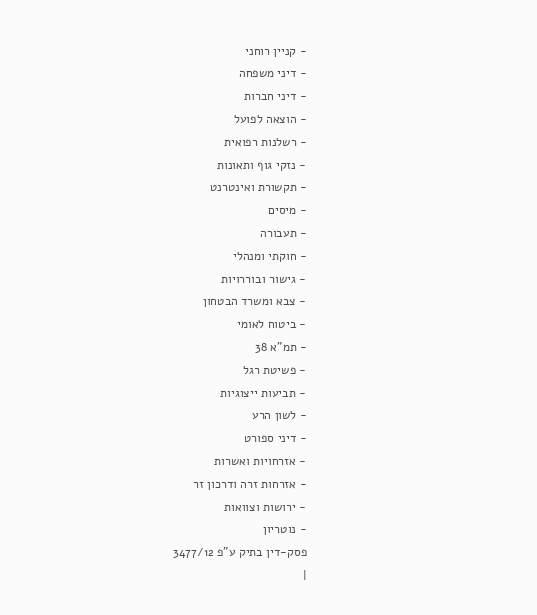- קניין רוחני
- דיני משפחה
- דיני חברות
- הוצאה לפועל
- רשלנות רפואית
- נזקי גוף ותאונות
- תקשורת ואינטרנט
- מיסים
- תעבורה
- חוקתי ומנהלי
- גישור ובוררויות
- צבא ומשרד הבטחון
- ביטוח לאומי
- תמ"א 38
- פשיטת רגל
- תביעות ייצוגיות
- לשון הרע
- דיני ספורט
- אזרחויות ואשרות
- אזרחות זרה ודרכון זר
- ירושות וצוואות
- נוטריון
פסק-דין בתיק ע"פ 3477/12
|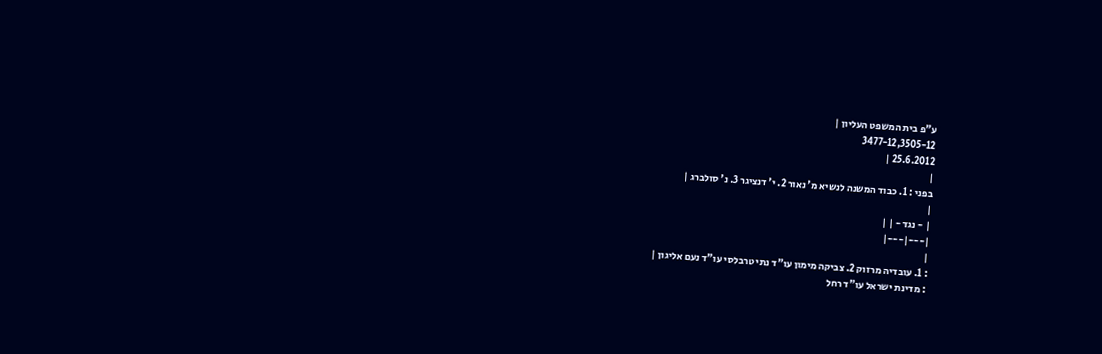ע"פ בית המשפט העליון |
3477-12,3505-12
25.6.2012 |
|
בפני : 1. כבוד המשנה לנשיא מ' נאור 2. י' דנציגר 3. נ' סולברג |
|
| - נגד - | |
|---|---|
|
: 1. עובדיה מרזוק 2. צביקה מימון עו"ד נתי טרבלסי עו"ד נעם אליגון |
: מדינת ישראל עו"ד רחל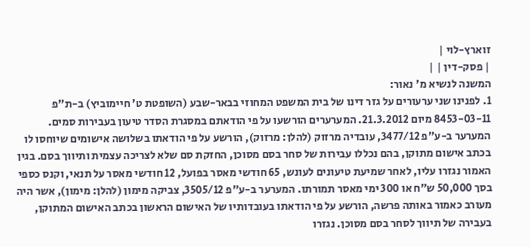זוארץ-לוי |
| פסק-דין | |
המשנה לנשיא מ' נאור:
1. לפנינו שני ערעורים על גזר דינו של בית המשפט המחוזי בבאר-שבע (השופטת ט' חיימוביץ) ב-ת"פ 8453-03-11 מיום 21.3.2012. המערערים הורשעו על פי הודאתם במסגרת הסדר טיעון בעבירות סמים. המערער ב-ע"פ 3477/12, עובדיה מרזוק (להלן: מרזוק), הורשע על פי הודאתו בשלושה אישומים שיוחסו לו בכתב אישום מתוקן, בהם נכללו עבירות של סחר בסם מסוכן, החזקת סם שלא לצריכה עצמית ותיווך בסם. בגין האמור נגזרו עליו, לאחר שמיעת טיעונים לעונש, 65 חודשי מאסר בפועל, 12 חודשי מאסר על תנאי, וקנס כספי בסך 50,000 ש"ח או 300 ימי מאסר תמורתו. המערער ב-ע"פ 3505/12, צביקה מימון (להלן: מימון), אשר היה מעורב כאמור באותה פרשה, הורשע על פי הודאתו בעובדותיו של האישום הראשון בכתב האישום המתוקן, בעבירה של תיווך לסחר בסם מסוכן. נגזרו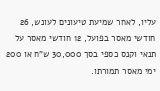עליו, לאחר שמיעת טיעונים לעונש, 26 חודשי מאסר בפועל, 12 חודשי מאסר על תנאי וקנס כספי בסך 30,000 ש"ח או 200 ימי מאסר תמורתו.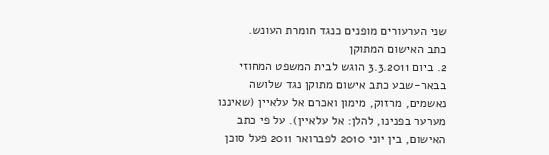שני הערעורים מופנים כנגד חומרת העונש.
כתב האישום המתוקן
2. ביום 3.3.2011 הוגש לבית המשפט המחוזי בבאר-שבע כתב אישום מתוקן נגד שלושה נאשמים, מרזוק, מימון ואכרם אל עלאיין (שאיננו מערער בפנינו, להלן: אל עלאיין). על פי כתב האישום, בין יוני 2010 לפברואר 2011 פעל סוכן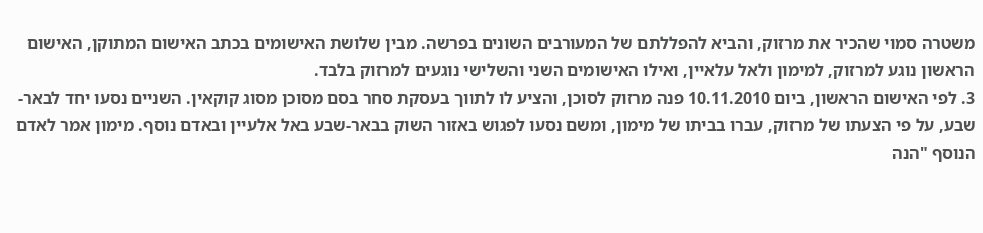משטרה סמוי שהכיר את מרזוק, והביא להפללתם של המעורבים השונים בפרשה. מבין שלושת האישומים בכתב האישום המתוקן, האישום הראשון נוגע למרזוק, למימון ולאל עלאיין, ואילו האישומים השני והשלישי נוגעים למרזוק בלבד.
3. לפי האישום הראשון, ביום 10.11.2010 פנה מרזוק לסוכן, והציע לו לתווך בעסקת סחר בסם מסוכן מסוג קוקאין. השניים נסעו יחד לבאר-שבע, על פי הצעתו של מרזוק, עברו בביתו של מימון, ומשם נסעו לפגוש באזור השוק בבאר-שבע באל אלעיין ובאדם נוסף. מימון אמר לאדם הנוסף "הנה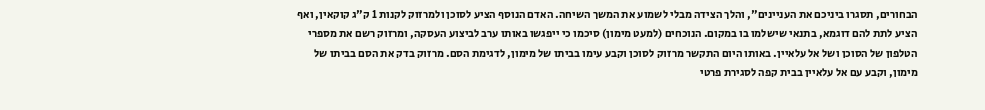הבחורים, תסגרו ביניכם את העניינים", והלך הצידה מבלי לשמוע את המשך השיחה. האדם הנוסף הציע לסוכן ולמרזוק לקנות 1 ק"ג קוקאין, ואף הציע לתת להם דוגמא, בתנאי שישלמו בו במקום. הנוכחים (למעט מימון) סיכמו כי ייפגשו באותו ערב לביצוע העסקה, ומרזוק רשם את מספרי הטלפון של הסוכן ושל אל עלאיין. באותו היום התקשר מרזוק לסוכן וקבע עימו בביתו של מימון, לדגימת הסם. מרזוק בדק את הסם בביתו של מימון, וקבע עם אל עלאיין בבית קפה לסגירת פרטי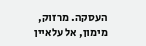העסקה. מרזוק, מימון, אל עלאיין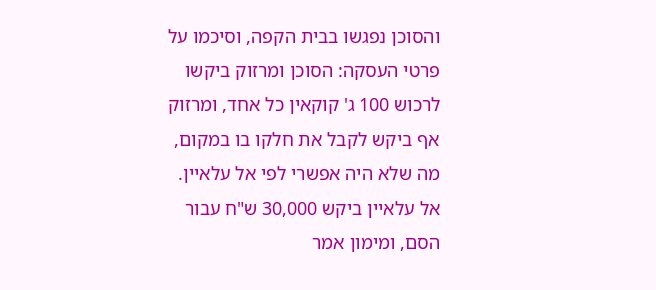והסוכן נפגשו בבית הקפה, וסיכמו על פרטי העסקה: הסוכן ומרזוק ביקשו לרכוש 100 ג' קוקאין כל אחד, ומרזוק אף ביקש לקבל את חלקו בו במקום, מה שלא היה אפשרי לפי אל עלאיין. אל עלאיין ביקש 30,000 ש"ח עבור הסם, ומימון אמר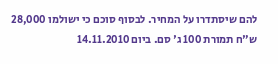להם שיסתדרו על המחיר. לבסוף סוכם כי ישולמו 28,000 ש"ח תמורת 100 ג' סם. ביום 14.11.2010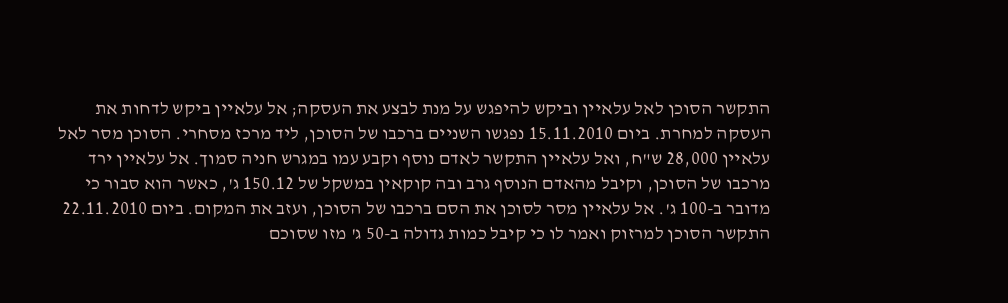התקשר הסוכן לאל עלאיין וביקש להיפגש על מנת לבצע את העסקה; אל עלאיין ביקש לדחות את העסקה למחרת. ביום 15.11.2010 נפגשו השניים ברכבו של הסוכן, ליד מרכז מסחרי. הסוכן מסר לאל עלאיין 28,000 ש"ח, ואל עלאיין התקשר לאדם נוסף וקבע עמו במגרש חניה סמוך. אל עלאיין ירד מרכבו של הסוכן, וקיבל מהאדם הנוסף גרב ובה קוקאין במשקל של 150.12 ג', כאשר הוא סבור כי מדובר ב-100 ג'. אל עלאיין מסר לסוכן את הסם ברכבו של הסוכן, ועזב את המקום. ביום 22.11.2010 התקשר הסוכן למרזוק ואמר לו כי קיבל כמות גדולה ב-50 ג' מזו שסוכם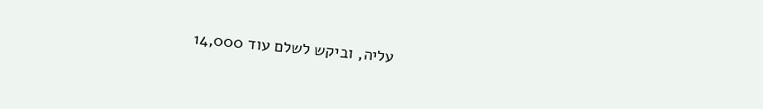עליה, וביקש לשלם עוד 14,000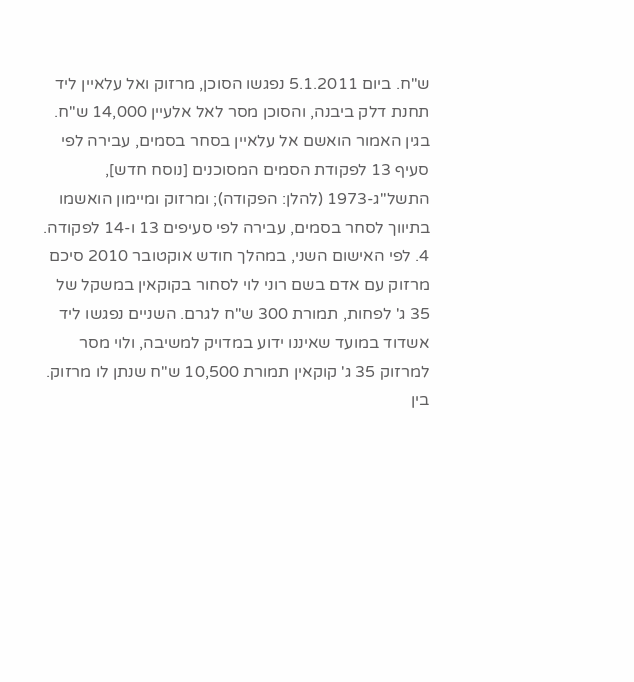ש"ח. ביום 5.1.2011 נפגשו הסוכן, מרזוק ואל עלאיין ליד תחנת דלק ביבנה, והסוכן מסר לאל אלעיין 14,000 ש"ח.
בגין האמור הואשם אל עלאיין בסחר בסמים, עבירה לפי סעיף 13 לפקודת הסמים המסוכנים [נוסח חדש], התשל"ג-1973 (להלן: הפקודה); ומרזוק ומיימון הואשמו בתיווך לסחר בסמים, עבירה לפי סעיפים 13 ו-14 לפקודה.
4. לפי האישום השני, במהלך חודש אוקטובר 2010 סיכם מרזוק עם אדם בשם רוני לוי לסחור בקוקאין במשקל של 35 ג' לפחות, תמורת 300 ש"ח לגרם. השניים נפגשו ליד אשדוד במועד שאיננו ידוע במדויק למשיבה, ולוי מסר למרזוק 35 ג' קוקאין תמורת 10,500 ש"ח שנתן לו מרזוק. בין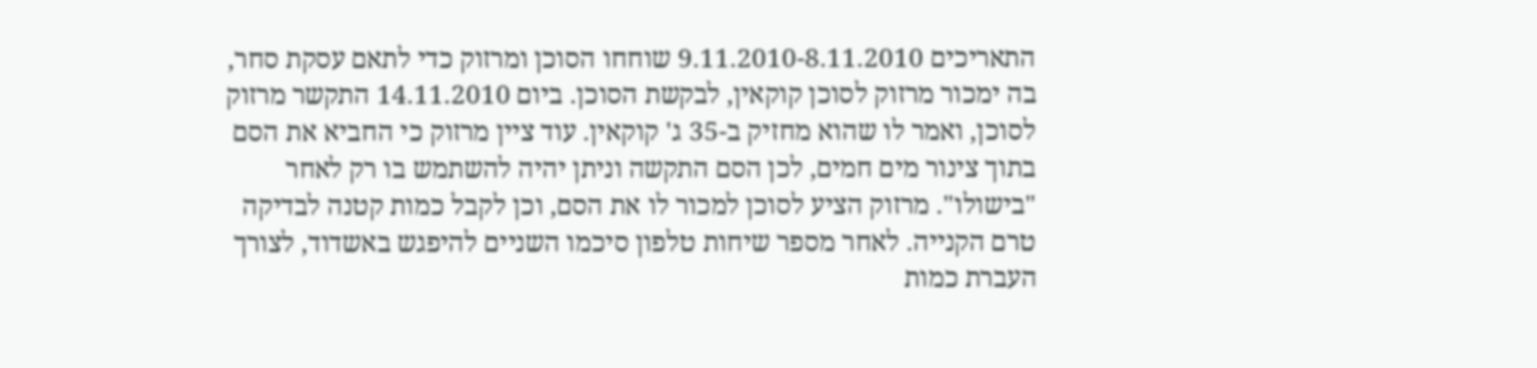התאריכים 9.11.2010-8.11.2010 שוחחו הסוכן ומרזוק כדי לתאם עסקת סחר, בה ימכור מרזוק לסוכן קוקאין, לבקשת הסוכן. ביום 14.11.2010 התקשר מרזוק לסוכן, ואמר לו שהוא מחזיק ב-35 ג' קוקאין. עוד ציין מרזוק כי החביא את הסם בתוך צינור מים חמים, לכן הסם התקשה וניתן יהיה להשתמש בו רק לאחר "בישולו". מרזוק הציע לסוכן למכור לו את הסם, וכן לקבל כמות קטנה לבדיקה טרם הקנייה. לאחר מספר שיחות טלפון סיכמו השניים להיפגש באשדוד, לצורך העברת כמות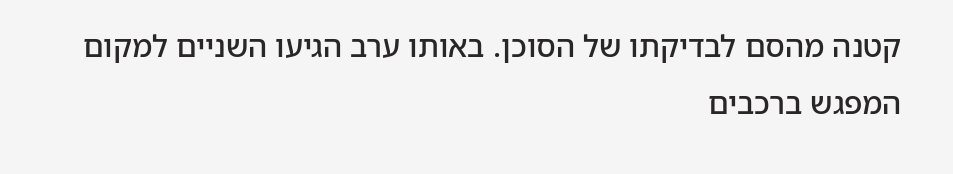קטנה מהסם לבדיקתו של הסוכן. באותו ערב הגיעו השניים למקום המפגש ברכבים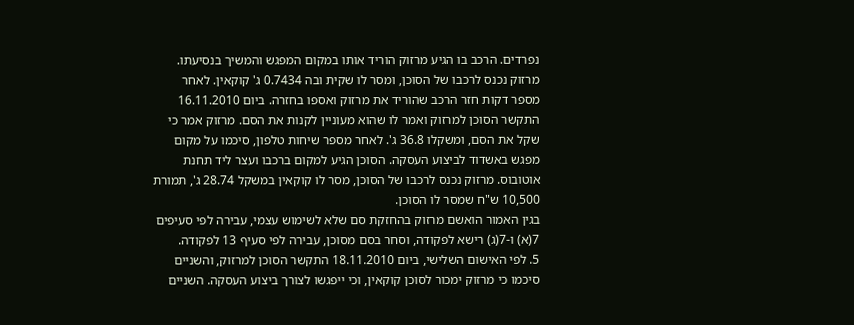נפרדים. הרכב בו הגיע מרזוק הוריד אותו במקום המפגש והמשיך בנסיעתו. מרזוק נכנס לרכבו של הסוכן, ומסר לו שקית ובה 0.7434 ג' קוקאין. לאחר מספר דקות חזר הרכב שהוריד את מרזוק ואספו בחזרה. ביום 16.11.2010 התקשר הסוכן למרזוק ואמר לו שהוא מעוניין לקנות את הסם. מרזוק אמר כי שקל את הסם, ומשקלו 36.8 ג'. לאחר מספר שיחות טלפון, סיכמו על מקום מפגש באשדוד לביצוע העסקה. הסוכן הגיע למקום ברכבו ועצר ליד תחנת אוטובוס. מרזוק נכנס לרכבו של הסוכן, מסר לו קוקאין במשקל 28.74 ג', תמורת 10,500 ש"ח שמסר לו הסוכן.
בגין האמור הואשם מרזוק בהחזקת סם שלא לשימוש עצמי, עבירה לפי סעיפים 7(א) ו-7(ג) רישא לפקודה, וסחר בסם מסוכן, עבירה לפי סעיף 13 לפקודה.
5. לפי האישום השלישי, ביום 18.11.2010 התקשר הסוכן למרזוק, והשניים סיכמו כי מרזוק ימכור לסוכן קוקאין, וכי ייפגשו לצורך ביצוע העסקה. השניים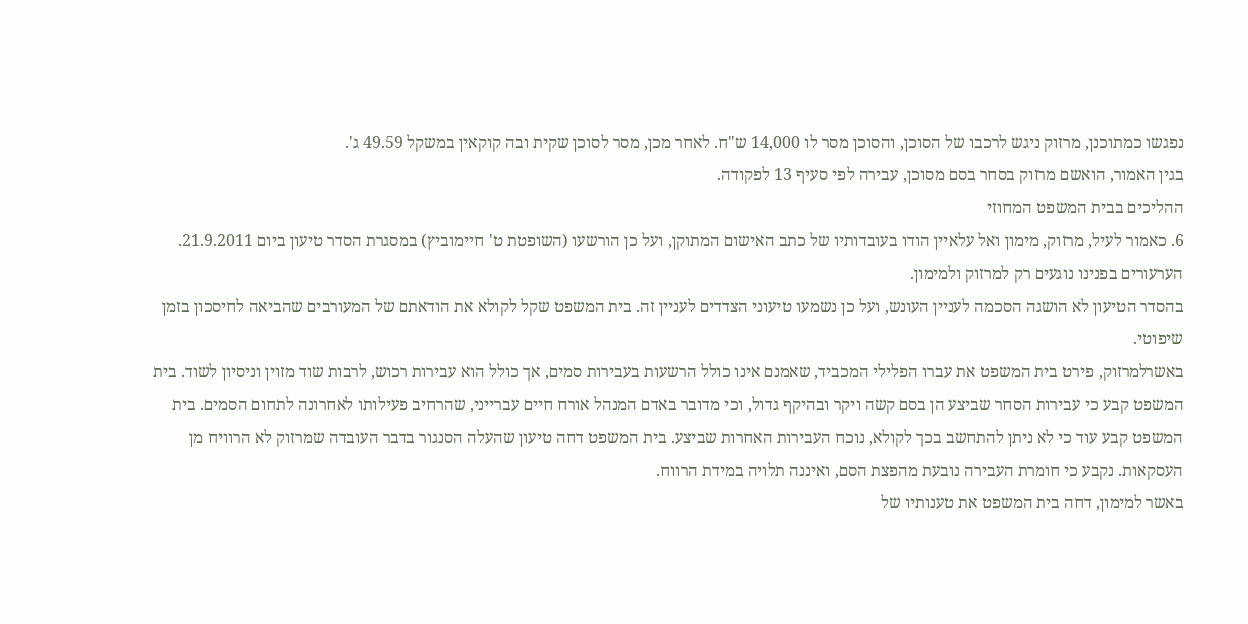נפגשו כמתוכנן, מרזוק ניגש לרכבו של הסוכן, והסוכן מסר לו 14,000 ש"ח. לאחר מכן, מסר לסוכן שקית ובה קוקאין במשקל 49.59 ג'.
בגין האמור, הואשם מרזוק בסחר בסם מסוכן, עבירה לפי סעיף 13 לפקודה.
ההליכים בבית המשפט המחוזי
6. כאמור לעיל, מרזוק, מימון ואל עלאיין הודו בעובדותיו של כתב האישום המתוקן, ועל כן הורשעו (השופטת ט' חיימוביץ) במסגרת הסדר טיעון ביום 21.9.2011. הערעורים בפנינו נוגעים רק למרזוק ולמימון.
בהסדר הטיעון לא הושגה הסכמה לעניין העונש, ועל כן נשמעו טיעוני הצדדים לעניין זה. בית המשפט שקל לקולא את הודאתם של המעורבים שהביאה לחיסכון בזמן שיפוטי.
באשרלמרזוק, פירט בית המשפט את עברו הפלילי המכביד, שאמנם אינו כולל הרשעות בעבירות סמים, אך כולל הוא עבירות רכוש, לרבות שוד מזוין וניסיון לשוד. בית המשפט קבע כי עבירות הסחר שביצע הן בסם קשה ויקר ובהיקף גדול, וכי מדובר באדם המנהל אורח חיים עברייני, שהרחיב פעילותו לאחרונה לתחום הסמים. בית המשפט קבע עוד כי לא ניתן להתחשב בכך לקולא, נוכח העבירות האחרות שביצע. בית המשפט דחה טיעון שהעלה הסנגור בדבר העובדה שמרזוק לא הרוויח מן העסקאות. נקבע כי חומרת העבירה נובעת מהפצת הסם, ואיננה תלויה במידת הרווח.
באשר למימון, דחה בית המשפט את טענותיו של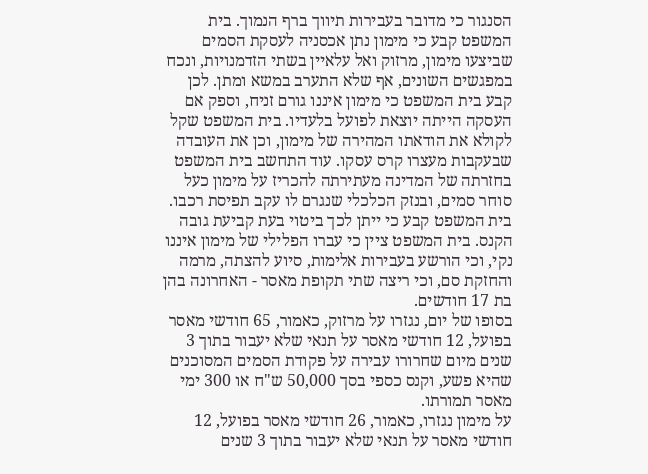הסנגור כי מדובר בעבירות תיווך ברף הנמוך. בית המשפט קבע כי מימון נתן אכסניה לעסקת הסמים שביצעו מימון, מרזוק ואל עלאיין בשתי הזדמנויות, ונכח במפגשים השונים, אף שלא התערב במשא ומתן. לכן קבע בית המשפט כי מימון איננו גורם זניח, וספק אם העסקה הייתה יוצאת לפועל בלעדיו. בית המשפט שקל לקולא את הודאתו המהירה של מימון, וכן את העובדה שבעקבות מעצרו קרס עסקו. עוד התחשב בית המשפט בחזרתה של המדינה מעתירתה להכריז על מימון כעל סוחר סמים, ובנזק הכלכלי שנגרם לו עקב תפיסת רכבו. בית המשפט קבע כי ייתן לכך ביטוי בעת קביעת גובה הקנס. בית המשפט ציין כי עברו הפלילי של מימון איננו נקי, וכי הורשע בעבירות אלימות, סיוע להצתה, מרמה והחזקת סם, וכי ריצה שתי תקופת מאסר - האחרונה בהן בת 17 חודשים.
בסופו של יום, נגזרו על מרזוק, כאמור, 65 חודשי מאסר בפועל, 12 חודשי מאסר על תנאי שלא יעבור בתוך 3 שנים מיום שחרורו עבירה על פקודת הסמים המסוכנים שהיא פשע, וקנס כספי בסך 50,000 ש"ח או 300 ימי מאסר תמורתו.
על מימון נגזרו, כאמור, 26 חודשי מאסר בפועל, 12 חודשי מאסר על תנאי שלא יעבור בתוך 3 שנים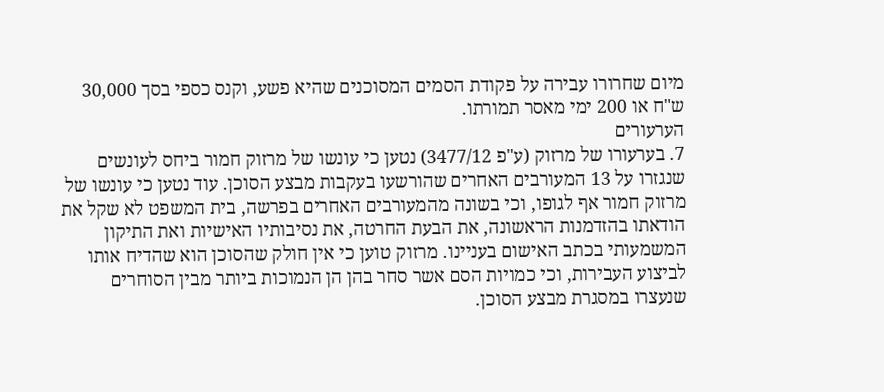מיום שחרורו עבירה על פקודת הסמים המסוכנים שהיא פשע, וקנס כספי בסך 30,000 ש"ח או 200 ימי מאסר תמורתו.
הערעורים
7. בערעורו של מרזוק (ע"פ 3477/12) נטען כי עונשו של מרזוק חמור ביחס לעונשים שנגזרו על 13 המעורבים האחרים שהורשעו בעקבות מבצע הסוכן. עוד נטען כי עונשו של מרזוק חמור אף לגופו, וכי בשונה מהמעורבים האחרים בפרשה, בית המשפט לא שקל את הודאתו בהזדמנות הראשונה, את הבעת החרטה, את נסיבותיו האישיות ואת התיקון המשמעותי בכתב האישום בעניינו. מרזוק טוען כי אין חולק שהסוכן הוא שהדיח אותו לביצוע העבירות, וכי כמויות הסם אשר סחר בהן הן הנמוכות ביותר מבין הסוחרים שנעצרו במסגרת מבצע הסוכן.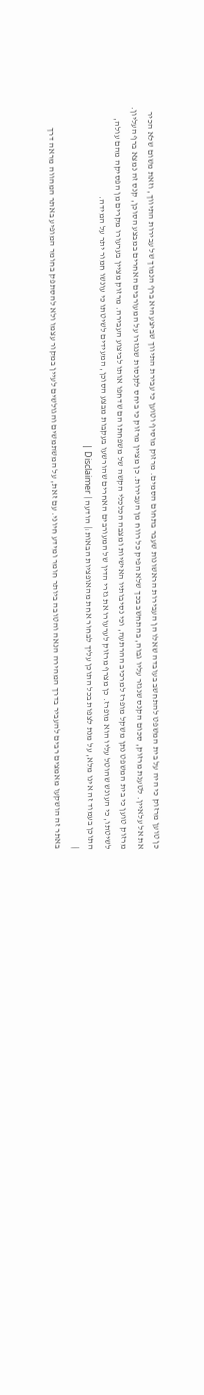כן טוען מרזוק כי היה על בית המשפט להתחשב בעובדה שאלו הן העבירות הראשונות שעבר בתחום הסמים. מרזוק מוסיף וטוען כי עבירת התיווך שביצע היא ברף הנמוך של עבירות התיווך, וזאת משום שלא הכיר את אל עלאיין. לטענת מרזוק, סכום הקנס שנגזר עליו גבוה, בהתחשב בכך שלא הפיק כל רווח מן העבירות. כן מציין מרזוק כי ביחס לקנסות שנגזרו על המעורבים האחרים במבצע הסוכן, קנס זה נמצא ברף העליון. מרזוק טוען כי בית המשפט נתן משקל מופרז למרכיב ההרתעה, וכי נסיבותיו האישיות ומצבה הכלכלי הקשה של משפחתו הם שדחפו אותו לביצוע העבירה. מרזוק מציין בערעורו מקרים מן הפסיקה מהם עולה, לשיטתו, כי העונש שהוטל עליו הוא מופרז. כן מצרף מרזוק לערעורו את גזרי הדין של המעורבים האחרים שהורשעו בעקבות מבצע הסוכן, המעידים לשיטתו כי עונשו חמור יתר על המידה.
התוכן בעמוד זה אינו מלא, על מנת לצפות בכל התוכן עליך לבחור אחת מהאופציות הבאות:| הודעה | Disclaimer |
|
באתר זה הושקעו מאמצים רבים להעביר בדרך המהירה הנאה והטובה ביותר חומר ומידע חיוני. עם זאת, על המשתמשים והגולשים לעיין במקור עצמו ולא להסתפק בחומר המופיע באתר המהווה מראה דרך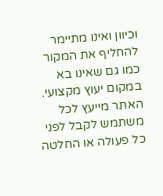וכיוון ואינו מתיימר להחליף את המקור כמו גם שאינו בא במקום יעוץ מקצועי. האתר מייעץ לכל משתמש לקבל לפני כל פעולה או החלטה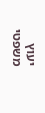יעוץ משפטי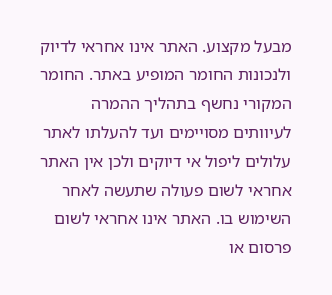מבעל מקצוע. האתר אינו אחראי לדיוק ולנכונות החומר המופיע באתר. החומר המקורי נחשף בתהליך ההמרה לעיוותים מסויימים ועד להעלתו לאתר עלולים ליפול אי דיוקים ולכן אין האתר אחראי לשום פעולה שתעשה לאחר השימוש בו. האתר אינו אחראי לשום פרסום או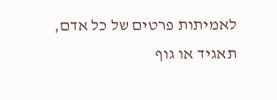לאמיתות פרטים של כל אדם, תאגיד או גוף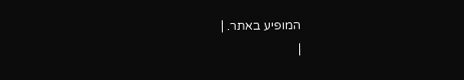המופיע באתר. |
|